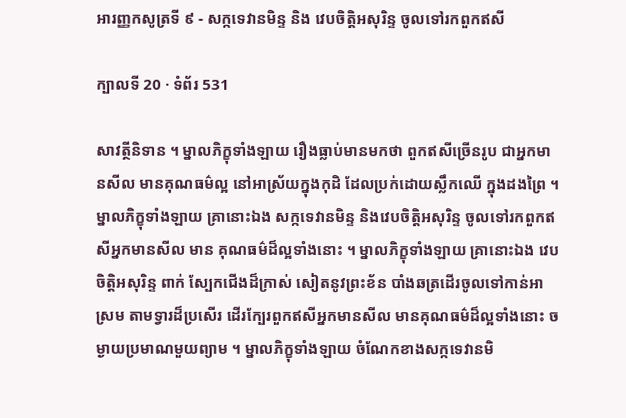អារញ្ញកសូត្រទី ៩ - សក្កទេវានមិន្ទ និង វេបចិត្តិអសុរិន្ទ ចូលទៅរកពួកឥសី

ក្បាលទី 20 · ទំព័រ 531

សាវត្ថីនិទាន ។ ម្នាលភិក្ខុទាំងឡាយ រឿងធ្លាប់មានមកថា ពួកឥសីច្រើនរូប ជាអ្នកមានសីល មានគុណធម៌ល្អ នៅអាស្រ័យក្នុងកុដិ ដែលប្រក់ដោយស្លឹកឈើ ក្នុងដងព្រៃ ។ ម្នាលភិក្ខុទាំងឡាយ គ្រានោះឯង សក្កទេវានមិន្ទ និងវេបចិត្តិអសុរិន្ទ ចូលទៅរកពួកឥសីអ្នកមានសីល មាន គុណធម៌ដ៏ល្អទាំងនោះ ។ ម្នាលភិក្ខុទាំងឡាយ គ្រានោះឯង វេបចិត្តិអសុរិន្ទ ពាក់ ស្បែកជើងដ៏ក្រាស់ សៀតនូវព្រះខ័ន បាំងឆត្រដើរចូលទៅកាន់អាស្រម តាមទ្វារដ៏ប្រសើរ ដើរក្បែរពួកឥសីអ្នកមានសីល មានគុណធម៌ដ៏ល្អទាំងនោះ ចម្ងាយប្រមាណមួយព្យាម ។ ម្នាលភិក្ខុទាំងឡាយ ចំណែកខាងសក្កទេវានមិ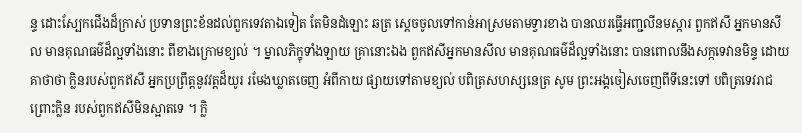ន្ទ ដោះស្បែកជើងដ៏ក្រាស់ ប្រទានព្រះខ័នដល់ពួកទេវតាឯទៀត តែមិនដំឡោះ ឆត្រ ស្តេចចូលទៅកាន់អាស្រមតាមទ្វារខាង បានឈរធ្វើអញ្ជលីនមស្ការ ពួកឥសី អ្នកមានសីល មានគុណធម៌ដ៏ល្អទាំងនោះ ពីខាងក្រោមខ្យល់ ។ ម្នាលភិក្ខុទាំងឡាយ គ្រានោះឯង ពួកឥសីអ្នកមានសីល មានគុណធម៌ដ៏ល្អទាំងនោះ បានពោលនឹងសក្កទេវានមិន្ទ ដោយគាថាថា ក្លិនរបស់ពួកឥសី អ្នកប្រព្រឹត្តនូវវត្តដ៏យូរ រមែងឃ្លាតចេញ អំពីកាយ ផ្សាយទៅតាមខ្យល់ បពិត្រសហស្សនេត្រ សូម ព្រះអង្គចៀសចេញពីទីនេះទៅ បពិត្រទេវរាជ ព្រោះក្លិន របស់ពួកឥសីមិនស្អាតទេ ។ ក្លិ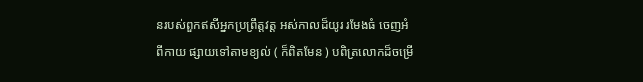នរបស់ពួកឥសីអ្នកប្រព្រឹត្តវត្ត អស់កាលដ៏យូរ រមែងធំ ចេញអំពីកាយ ផ្សាយទៅតាមខ្យល់ ( ក៏ពិតមែន ) បពិត្រលោកដ៏ចម្រើ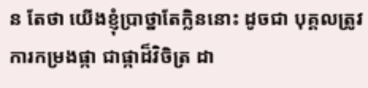ន តែថា យើងខ្ញុំប្រាថ្នាតែក្លិននោះ ដូចជា បុគ្គលត្រូវការកម្រងផ្កា ជាផ្កាដ៏វិចិត្រ ដា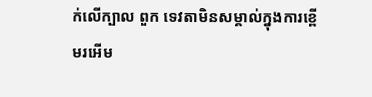ក់លើក្បាល ពួក ទេវតាមិនសម្គាល់ក្នុងការខ្ពើមរអើម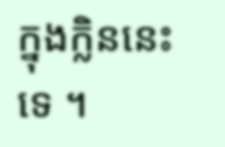ក្នុងក្លិននេះទេ ។